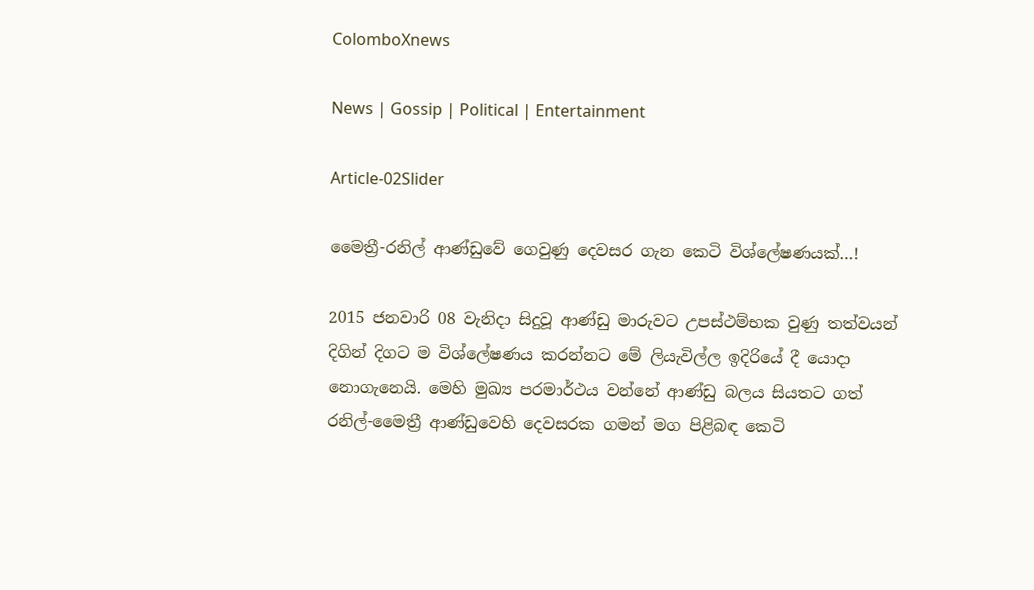ColomboXnews

News | Gossip | Political | Entertainment

Article-02Slider

මෛත්‍රී-රනිල් ආණ්ඩුවේ ගෙවුණු දෙවසර ගැන කෙටි විශ්ලේෂණයක්…!

2015 ජනවාරි 08 වැනිදා සිදුවූ ආණ්ඩු මාරුවට උපස්ථම්භක වුණු තත්වයන් දිගින් දිගට ම විශ්ලේෂණය කරන්නට මේ ලියැවිල්ල ඉදිරියේ දී යොදා නොගැනෙයි. මෙහි මුඛ්‍ය පරමාර්ථය වන්නේ ආණ්ඩු බලය සියතට ගත් රනිල්-මෛත්‍රී ආණ්ඩුවෙහි දෙවසරක ගමන් මග පිළිබඳ කෙටි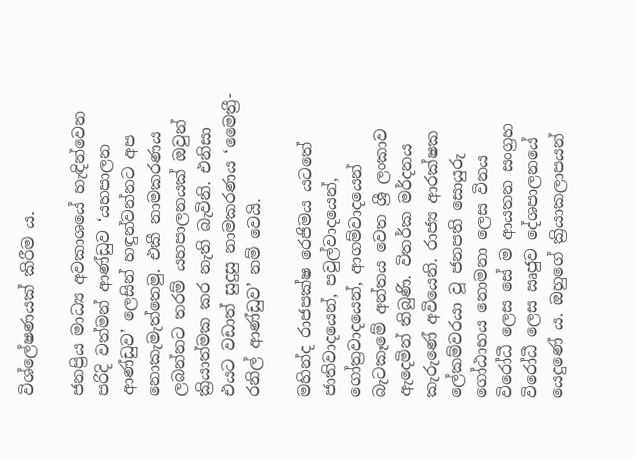විශ්ලේෂණයක් කිරීම ය.

ජනප්‍රිය මාධ්‍ය අවකාශයේ හැඳින්වෙන පරිදි වත්මන් ආණ්ඩුව ‘යහපාලන ආණ්ඩුව’ ලෙසින් හඳුන්වන්නට අප නොකැමැත්තෙමු. එකී නාමකරණය ලබන්නට තරම් යහපාලනයක් ඔවුන් ක්‍රියාත්මක කර නැති බැවිනි. එනිසා එයට වඩාත් සුදුසු නාමකරණය ‘මෛත්‍රී-රනිල් ආණ්ඩුව’ නම් වෙයි.

මහින්ද රාජපක්ෂ රෙජිමය යටතේ ජාතිවාදයෙන්, පවුල්වාදයෙන්, ගෝත්‍රවාදයෙන්, ආගම්වාදයෙන් බැටකෑමේ අන්තය වෙත ශ්‍රී ලංකාව ඇදෙමින් තිබුණි. විතර්ක මර්දනය කැරුණේ අවියෙනි. රාජ්‍ය ආරක්ෂක ලේකම්වරයා වූ ජනපති සොයුරු ගෝඨාභය නොමනා ලෙස විනය විරෝධී ලෙස සේ ම ආයතන සංග්‍රහ විරෝධී ලෙස ඍජුව දේශපාලනයේ යෙදුණේ ය. ඔහුගේ ක්‍රියාකලාපයන්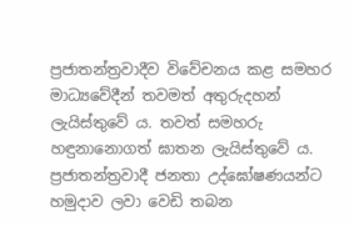ප්‍රජාතන්ත්‍රවාදීව විවේචනය කළ සමහර මාධ්‍යවේදීන් තවමත් අතුරුදහන් ලැයිස්තුවේ ය. තවත් සමහරු හඳුනානොගත් ඝාතන ලැයිස්තුවේ ය. ප්‍රජාතන්ත්‍රවාදී ජනතා උද්ඝෝෂණයන්ට හමුදාව ලවා වෙඩි තබන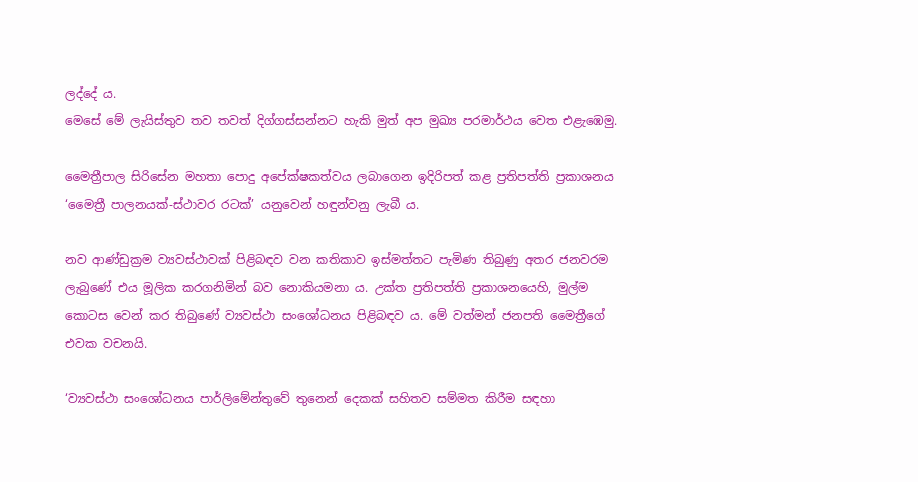ලද්දේ ය.
මෙසේ මේ ලැයිස්තුව තව තවත් දිග්ගස්සන්නට හැකි මුත් අප මුඛ්‍ය පරමාර්ථය වෙත එළැඹෙමු.

මෛත්‍රීපාල සිරිසේන මහතා පොදු අපේක්ෂකත්වය ලබාගෙන ඉදිරිපත් කළ ප්‍රතිපත්ති ප්‍රකාශනය ‘මෛත්‍රී පාලනයක්-ස්ථාවර රටක්’ යනුවෙන් හඳුන්වනු ලැබී ය.

නව ආණ්ඩුක්‍රම ව්‍යවස්ථාවක් පිළිබඳව වන කතිකාව ඉස්මත්තට පැමිණ තිබුණු අතර ජනවරම ලැබුණේ එය මූලික කරගනිමින් බව නොකියමනා ය. උක්ත ප්‍රතිපත්ති ප්‍රකාශනයෙහි, මුල්ම කොටස වෙන් කර තිබුණේ ව්‍යවස්ථා සංශෝධනය පිළිබඳව ය. මේ වත්මන් ජනපති මෛත්‍රීගේ එවක වචනයි.

‘ව්‍යවස්ථා සංශෝධනය පාර්ලිමේන්තුවේ තුනෙන් දෙකක් සහිතව සම්මත කිරීම සඳහා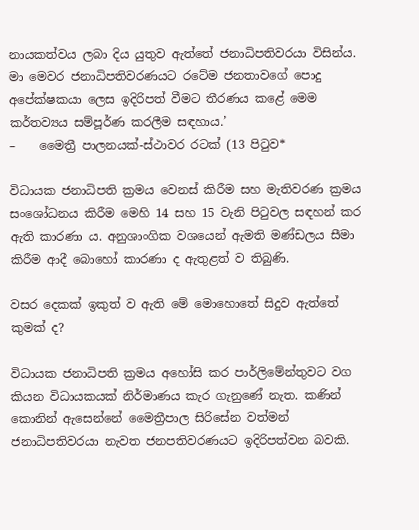නායකත්වය ලබා දිය යුතුව ඇත්තේ ජනාධිපතිවරයා විසින්ය. මා මෙවර ජනාධිපතිවරණයට රටේම ජනතාවගේ පොදු අපේක්ෂකයා ලෙස ඉදිරිපත් වීමට තීරණය කළේ මෙම කර්තව්‍යය සම්පූර්ණ කරලීම සඳහාය.’
–    මෛත්‍රී පාලනයක්-ස්ථාවර රටක් (13 පිටුව*

විධායක ජනාධිපති ක්‍රමය වෙනස් කිරීම සහ මැතිවරණ ක්‍රමය සංශෝධනය කිරීම මෙහි 14 සහ 15 වැනි පිටුවල සඳහන් කර ඇති කාරණා ය. අනුශාංගික වශයෙන් ඇමති මණ්ඩලය සීමා කිරීම ආදී බොහෝ කාරණා ද ඇතුළත් ව තිබුණි.

වසර දෙකක් ඉකුත් ව ඇති මේ මොහොතේ සිදුව ඇත්තේ කුමක් ද?

විධායක ජනාධිපති ක්‍රමය අහෝසි කර පාර්ලිමේන්තුවට වග කියන විධායකයක් නිර්මාණය කැර ගැනුණේ නැත. කණින් කොනින් ඇසෙන්නේ මෛත්‍රීපාල සිරිසේන වත්මන් ජනාධිපතිවරයා නැවත ජනපතිවරණයට ඉදිරිපත්වන බවකි.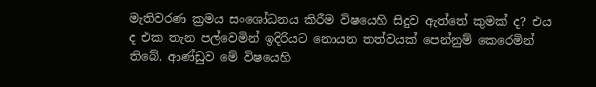මැතිවරණ ක්‍රමය සංශෝධනය කිරීම විෂයෙහි සිදුව ඇත්තේ කුමක් ද? එය ද එක තැන පල්වෙමින් ඉදිරියට නොයන තත්වයක් පෙන්නුම් කෙරෙමින් තිබේ. ආණ්ඩුව මේ විෂයෙහි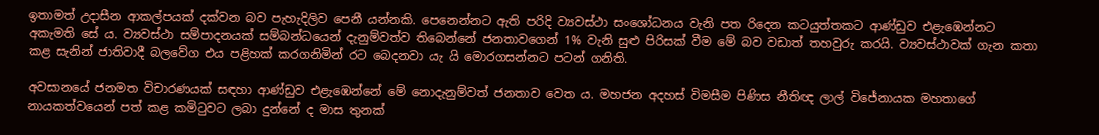ඉතාමත් උදාසීන ආකල්පයක් දක්වන බව පැහැදිලිව පෙනී යන්නකි. පෙනෙන්නට ඇති පරිදි ව්‍යවස්ථා සංශෝධනය වැනි පත රිදෙන කටයුත්තකට ආණ්ඩුව එළැඹෙන්නට අකැමති සේ ය. ව්‍යවස්ථා සම්පාදනයක් සම්බන්ධයෙන් දැනුම්වත්ව තිබෙන්නේ ජනතාවගෙන් 1% වැනි සුළු පිරිසක් වීම මේ බව වඩාත් තහවුරු කරයි. ව්‍යවස්ථාවක් ගැන කතා කළ සැනින් ජාතිවාදී බලවේග එය පළිහක් කරගනිමින් රට බෙදනවා යැ යි මොරගසන්නට පටන් ගනිති.

අවසානයේ ජනමත විචාරණයක් සඳහා ආණ්ඩුව එළැඹෙන්නේ මේ නොදැනුම්වත් ජනතාව වෙත ය. මහජන අදහස් විමසීම පිණිස නීතිඥ ලාල් විජේනායක මහතාගේ නායකත්වයෙන් පත් කළ කමිටුවට ලබා දුන්නේ ද මාස තුනක්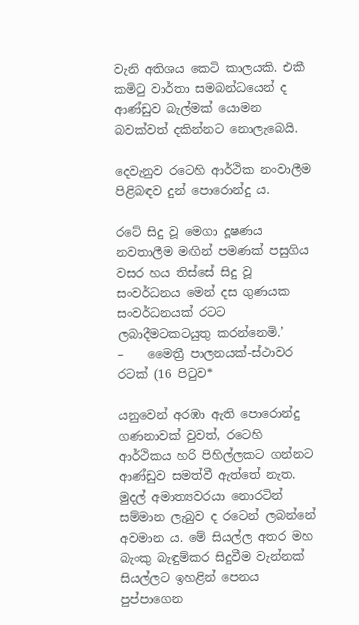වැනි අතිශය කෙටි කාලයකි. එකී කමිටු වාර්තා සමබන්ධයෙන් ද ආණ්ඩුව බැල්මක් යොමන බවක්වත් දකින්නට නොලැබෙයි.

දෙවැනුව රටෙහි ආර්ථික නංවාලීම පිළිබඳව දුන් පොරොන්දු ය.

රටේ සිදු වූ මෙගා දූෂණය නවතාලීම මඟින් පමණක් පසුගිය වසර හය තිස්සේ සිදු වූ සංවර්ධනය මෙන් දස ගුණයක සංවර්ධනයක් රටට ලබාදීමටකටයුතු කරන්නෙමි.’
–    මෛත්‍රී පාලනයක්-ස්ථාවර රටක් (16 පිටුව*

යනුවෙන් අරඹා ඇති පොරොන්දු ගණනාවක් වුවත්, රටෙහි ආර්ථිකය හරි පිහිල්ලකට ගන්නට ආණ්ඩුව සමත්වී ඇත්තේ නැත. මුදල් අමාත්‍යවරයා නොරටින් සම්මාන ලැබුව ද රටෙන් ලබන්නේ අවමාන ය. මේ සියල්ල අතර මහ බැංකු බැඳුම්කර සිදුවීම වැන්නක් සියල්ලට ඉහළින් පෙනය පුප්පාගෙන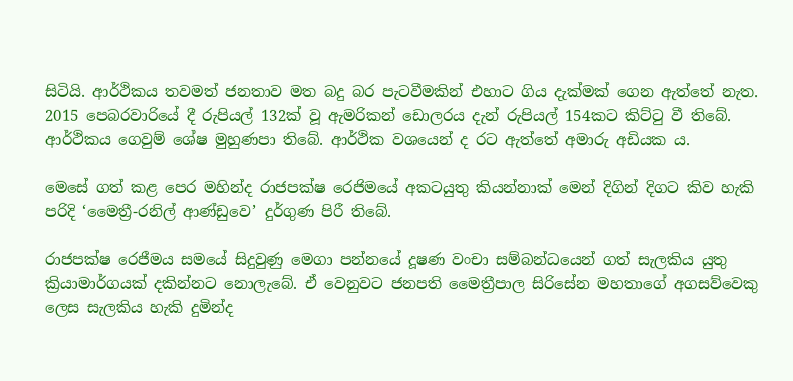සිටියි. ආර්ථිකය තවමත් ජනතාව මත බදු බර පැටවීමකින් එහාට ගිය දැක්මක් ගෙන ඇත්තේ නැත. 2015 පෙබරවාරියේ දී රුපියල් 132ක් වූ ඇමරිකන් ඩොලරය දැන් රුපියල් 154කට කිට්ටු වී තිබේ. ආර්ථිකය ගෙවුම් ශේෂ මුහුණපා තිබේ. ආර්ථික වශයෙන් ද රට ඇත්තේ අමාරු අඩියක ය.

මෙසේ ගත් කළ පෙර මහින්ද රාජපක්ෂ රෙජිමයේ අකටයුතු කියන්නාක් මෙන් දිගින් දිගට කිව හැකි පරිදි ‘මෛත්‍රී-රනිල් ආණ්ඩුවෙ’ දුර්ගුණ පිරී තිබේ.

රාජපක්ෂ රෙජීමය සමයේ සිදුවුණු මෙගා පන්නයේ දූෂණ වංචා සම්බන්ධයෙන් ගත් සැලකිය යුතු ක්‍රියාමාර්ගයක් දකින්නට නොලැබේ. ඒ වෙනුවට ජනපති මෛත්‍රීපාල සිරිසේන මහතාගේ අගසව්වෙකු ලෙස සැලකිය හැකි දුමින්ද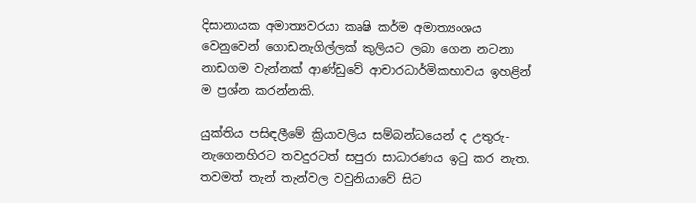දිසානායක අමාත්‍යවරයා කෘෂි කර්ම අමාත්‍යංශය වෙනුවෙන් ගොඩනැගිල්ලක් කුලියට ලබා ගෙන නටනා නාඩගම වැන්නක් ආණ්ඩුවේ ආචාරධාර්මිකභාවය ඉහළින් ම ප්‍රශ්න කරන්නකි.

යුක්තිය පසිඳලීමේ ක්‍රියාවලිය සම්බන්ධයෙන් ද උතුරු-නැගෙනහිරට තවදුරටත් සපුරා සාධාරණය ඉටු කර නැත. තවමත් තැන් තැන්වල වවුනියාවේ සිට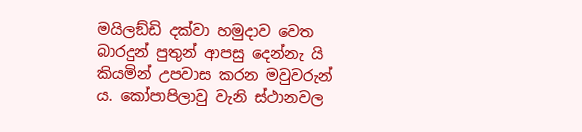මයිලඞ්ඩි දක්වා හමුදාව වෙත බාරදුන් පුතුන් ආපසු දෙන්නැ යි කියමින් උපවාස කරන මවුවරුන් ය. කෝපාපිලාවු වැනි ස්ථානවල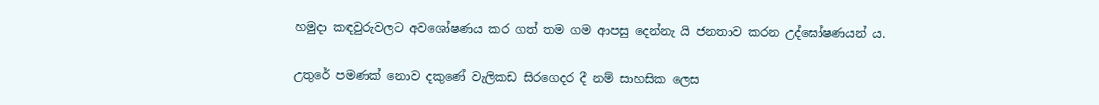හමුදා කඳවුරුවලට අවශෝෂණය කර ගත් තම ගම ආපසු දෙන්නැ යි ජනතාව කරන උද්ඝෝෂණයන් ය.

උතුරේ පමණක් නොව දකුණේ වැලිකඩ සිරගෙදර දී නම් සාහසික ලෙස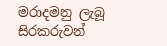මරාදමනු ලැබූ සිරකරුවන්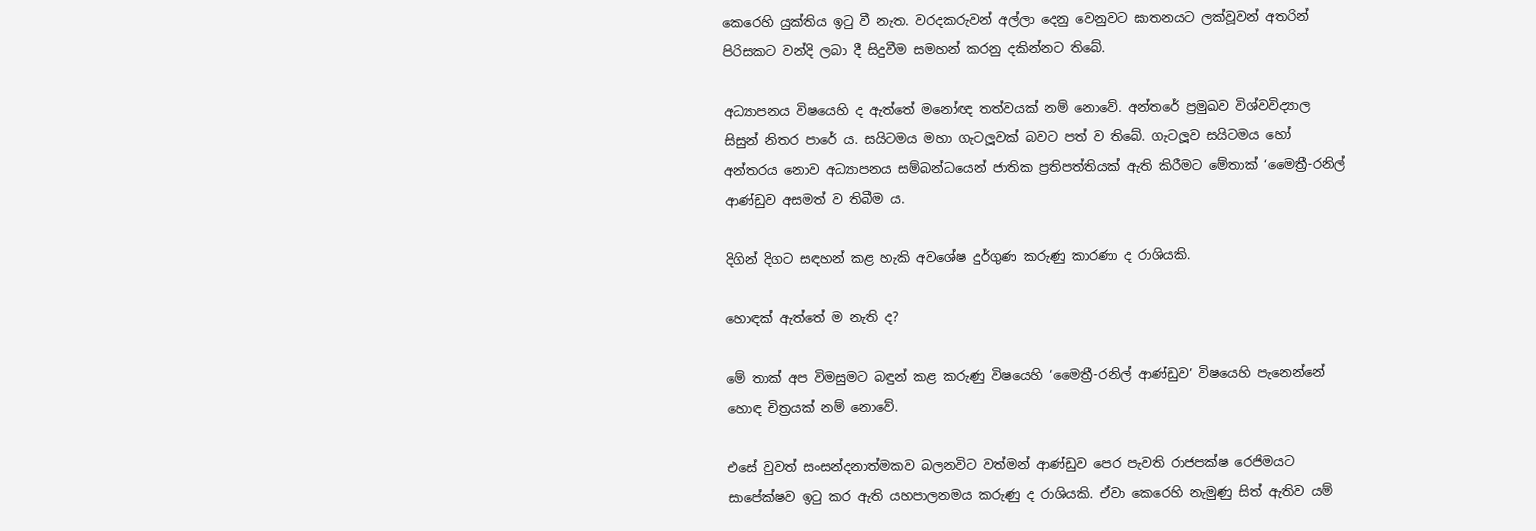කෙරෙහි යුක්තිය ඉටු වී නැත. වරදකරුවන් අල්ලා දෙනු වෙනුවට ඝාතනයට ලක්වූවන් අතරින් පිරිසකට වන්දි ලබා දී සිදුවීම සමහන් කරනු දකින්නට තිබේ.

අධ්‍යාපනය විෂයෙහි ද ඇත්තේ මනෝඥ තත්වයක් නම් නොවේ. අන්තරේ ප්‍රමුඛව විශ්වවිද්‍යාල සිසුන් නිතර පාරේ ය. සයිටමය මහා ගැටලූවක් බවට පත් ව තිබේ. ගැටලූව සයිටමය හෝ අන්තරය නොව අධ්‍යාපනය සම්බන්ධයෙන් ජාතික ප්‍රතිපත්තියක් ඇති කිරීමට මේතාක් ‘මෛත්‍රී-රනිල් ආණ්ඩුව අසමත් ව තිබීම ය.

දිගින් දිගට සඳහන් කළ හැකි අවශේෂ දුර්ගුණ කරුණු කාරණා ද රාශියකි.

හොඳක් ඇත්තේ ම නැති ද?

මේ තාක් අප විමසුමට බඳුන් කළ කරුණු විෂයෙහි ‘මෛත්‍රී-රනිල් ආණ්ඩුව’ විෂයෙහි පැනෙන්නේ හොඳ චිත්‍රයක් නම් නොවේ.

එසේ වුවත් සංසන්දනාත්මකව බලනවිට වත්මන් ආණ්ඩුව පෙර පැවති රාජපක්ෂ රෙජිමයට සාපේක්ෂව ඉටු කර ඇති යහපාලනමය කරුණු ද රාශියකි. ඒවා කෙරෙහි නැමුණු සිත් ඇතිව යම්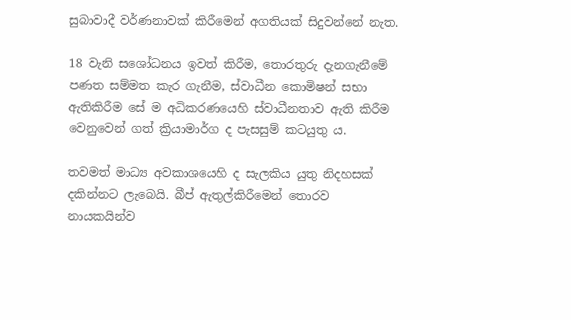සුබාවාදී වර්ණනාවක් කිරීමෙන් අගතියක් සිදුවන්නේ නැත.

18 වැනි සශෝධනය ඉවත් කිරීම, තොරතුරු දැනගැනීමේ පණත සම්මත කැර ගැනීම, ස්වාධීන කොමිෂන් සභා ඇතිකිරීම සේ ම අධිකරණයෙහි ස්වාධීනතාව ඇති කිරීම වෙනුවෙන් ගත් ක්‍රියාමාර්ග ද පැසසුම් කටයුතු ය.

තවමත් මාධ්‍ය අවකාශයෙහි ද සැලකිය යුතු නිදහසක් දකින්නට ලැබෙයි. බීප් ඇතුල්කිරීමෙන් තොරව නායකයින්ව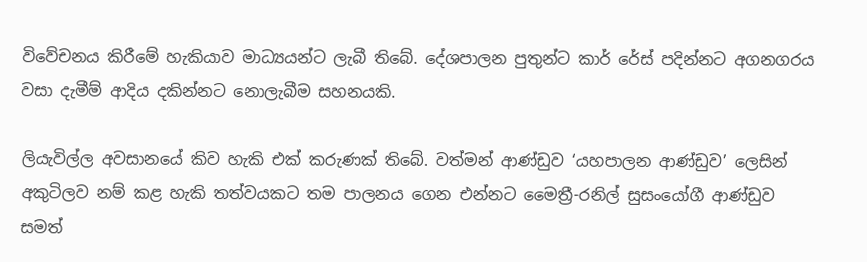විවේචනය කිරීමේ හැකියාව මාධ්‍යයන්ට ලැබී තිබේ. දේශපාලන පුතුන්ට කාර් රේස් පදින්නට අගනගරය වසා දැමීම් ආදිය දකින්නට නොලැබීම සහනයකි.

ලියැවිල්ල අවසානයේ කිව හැකි එක් කරුණක් තිබේ. වත්මන් ආණ්ඩුව ‘යහපාලන ආණ්ඩුව’ ලෙසින් අකුටිලව නම් කළ හැකි තත්වයකට තම පාලනය ගෙන එන්නට මෛත්‍රී-රනිල් සුසංයෝගී ආණ්ඩුව සමත්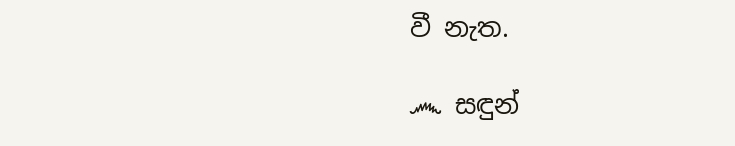වී නැත.

෴ සඳුන්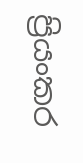ප්‍රියංකර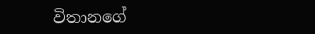විතානගේ